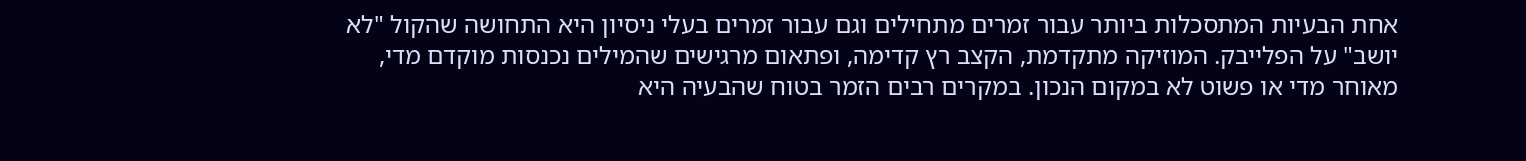אחת הבעיות המתסכלות ביותר עבור זמרים מתחילים וגם עבור זמרים בעלי ניסיון היא התחושה שהקול "לא יושב" על הפלייבק. המוזיקה מתקדמת, הקצב רץ קדימה, ופתאום מרגישים שהמילים נכנסות מוקדם מדי, מאוחר מדי או פשוט לא במקום הנכון. במקרים רבים הזמר בטוח שהבעיה היא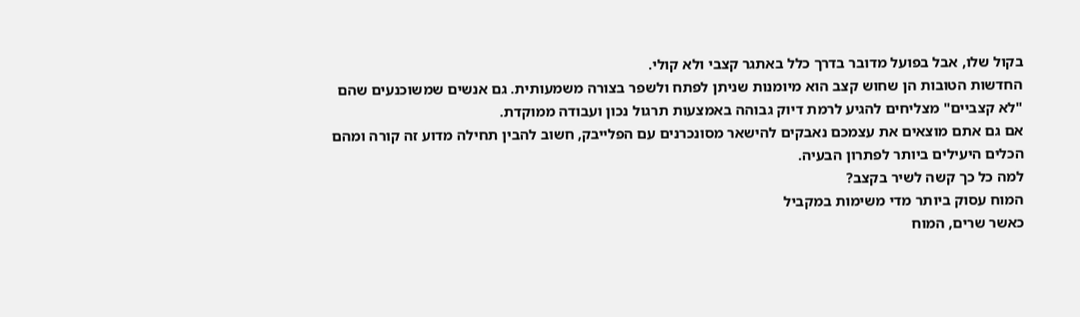בקול שלו, אבל בפועל מדובר בדרך כלל באתגר קצבי ולא קולי.
החדשות הטובות הן שחוש קצב הוא מיומנות שניתן לפתח ולשפר בצורה משמעותית. גם אנשים שמשוכנעים שהם "לא קצביים" מצליחים להגיע לרמת דיוק גבוהה באמצעות תרגול נכון ועבודה ממוקדת.
אם גם אתם מוצאים את עצמכם נאבקים להישאר מסונכרנים עם הפלייבק, חשוב להבין תחילה מדוע זה קורה ומהם הכלים היעילים ביותר לפתרון הבעיה.
למה כל כך קשה לשיר בקצב?
המוח עסוק ביותר מדי משימות במקביל
כאשר שרים, המוח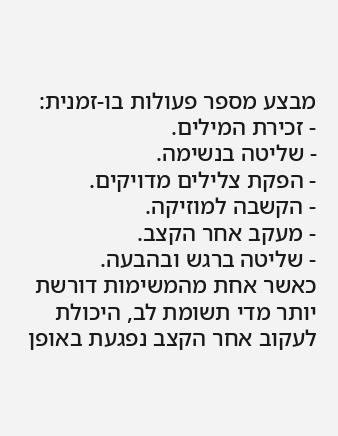מבצע מספר פעולות בו-זמנית:
- זכירת המילים.
- שליטה בנשימה.
- הפקת צלילים מדויקים.
- הקשבה למוזיקה.
- מעקב אחר הקצב.
- שליטה ברגש ובהבעה.
כאשר אחת מהמשימות דורשת יותר מדי תשומת לב, היכולת לעקוב אחר הקצב נפגעת באופן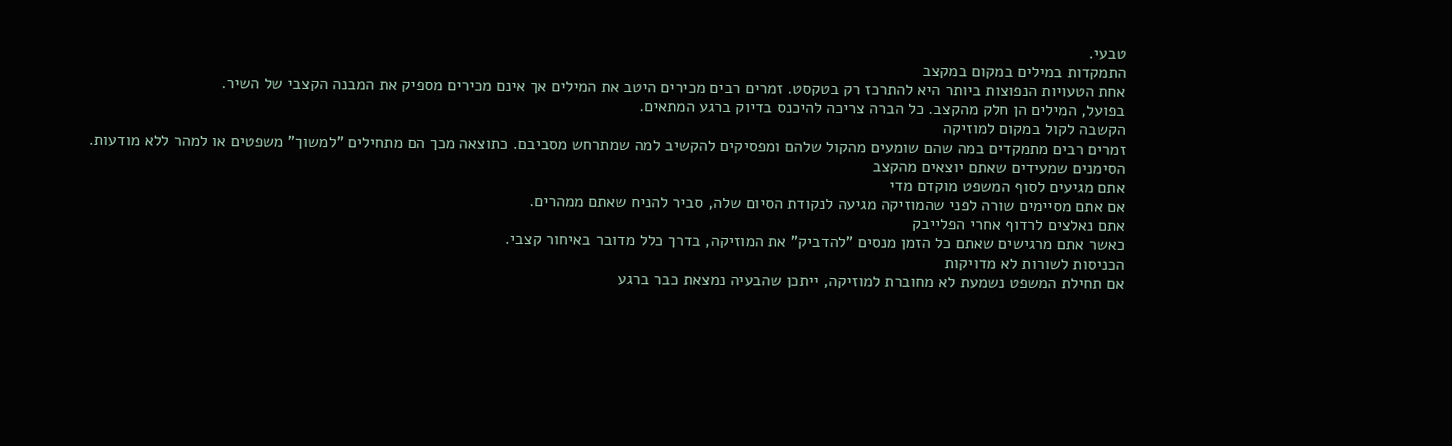טבעי.
התמקדות במילים במקום במקצב
אחת הטעויות הנפוצות ביותר היא להתרכז רק בטקסט. זמרים רבים מכירים היטב את המילים אך אינם מכירים מספיק את המבנה הקצבי של השיר.
בפועל, המילים הן חלק מהקצב. כל הברה צריכה להיכנס בדיוק ברגע המתאים.
הקשבה לקול במקום למוזיקה
זמרים רבים מתמקדים במה שהם שומעים מהקול שלהם ומפסיקים להקשיב למה שמתרחש מסביבם. כתוצאה מכך הם מתחילים "למשוך" משפטים או למהר ללא מודעות.
הסימנים שמעידים שאתם יוצאים מהקצב
אתם מגיעים לסוף המשפט מוקדם מדי
אם אתם מסיימים שורה לפני שהמוזיקה מגיעה לנקודת הסיום שלה, סביר להניח שאתם ממהרים.
אתם נאלצים לרדוף אחרי הפלייבק
כאשר אתם מרגישים שאתם כל הזמן מנסים "להדביק" את המוזיקה, בדרך כלל מדובר באיחור קצבי.
הכניסות לשורות לא מדויקות
אם תחילת המשפט נשמעת לא מחוברת למוזיקה, ייתכן שהבעיה נמצאת כבר ברגע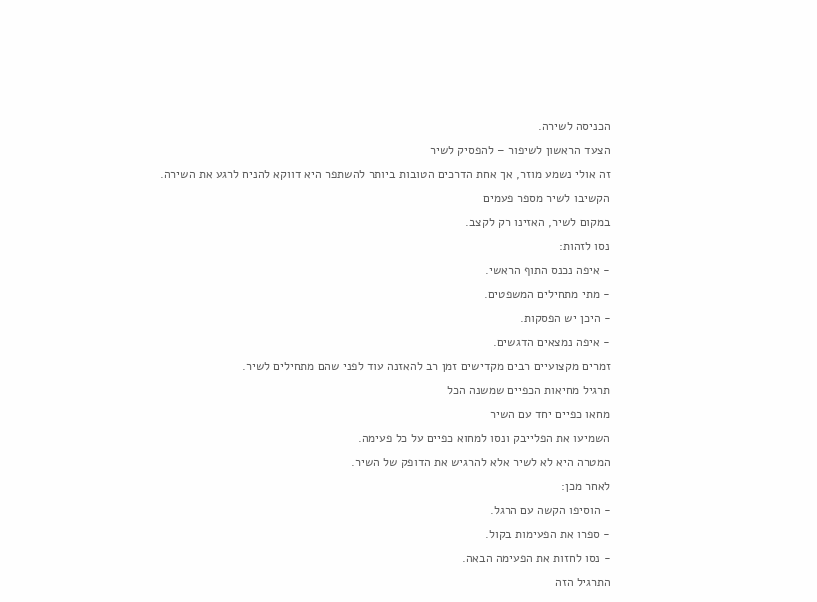הכניסה לשירה.
הצעד הראשון לשיפור – להפסיק לשיר
זה אולי נשמע מוזר, אך אחת הדרכים הטובות ביותר להשתפר היא דווקא להניח לרגע את השירה.
הקשיבו לשיר מספר פעמים
במקום לשיר, האזינו רק לקצב.
נסו לזהות:
- איפה נכנס התוף הראשי.
- מתי מתחילים המשפטים.
- היכן יש הפסקות.
- איפה נמצאים הדגשים.
זמרים מקצועיים רבים מקדישים זמן רב להאזנה עוד לפני שהם מתחילים לשיר.
תרגיל מחיאות הכפיים שמשנה הכל
מחאו כפיים יחד עם השיר
השמיעו את הפלייבק ונסו למחוא כפיים על כל פעימה.
המטרה היא לא לשיר אלא להרגיש את הדופק של השיר.
לאחר מכן:
- הוסיפו הקשה עם הרגל.
- ספרו את הפעימות בקול.
- נסו לחזות את הפעימה הבאה.
התרגיל הזה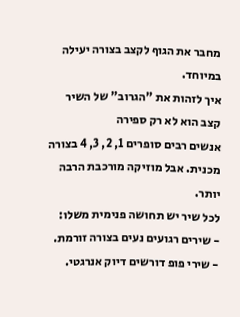מחבר את הגוף לקצב בצורה יעילה במיוחד.
איך לזהות את "הגרוב" של השיר
קצב הוא לא רק ספירה
אנשים רבים סופרים 1, 2, 3, 4 בצורה מכנית. אבל מוזיקה מורכבת הרבה יותר.
לכל שיר יש תחושה פנימית משלו:
- שירים רגועים נעים בצורה זורמת.
- שירי פופ דורשים דיוק אנרגטי.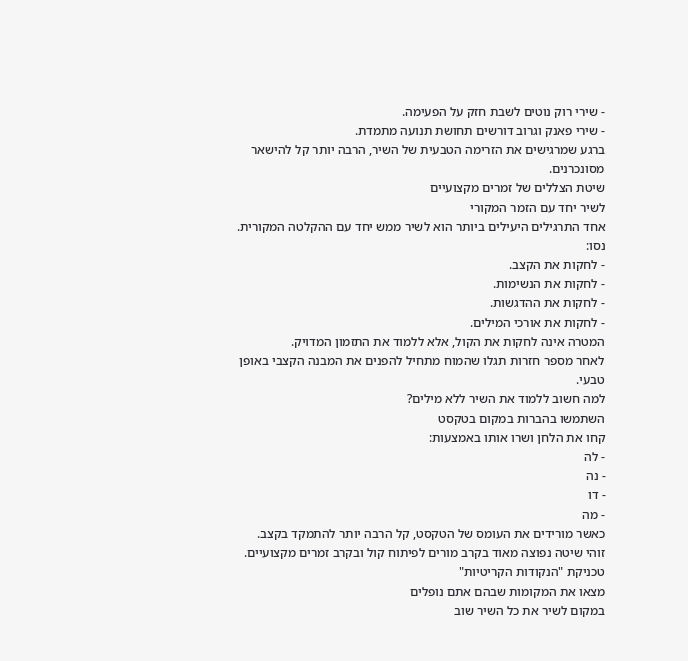- שירי רוק נוטים לשבת חזק על הפעימה.
- שירי פאנק וגרוב דורשים תחושת תנועה מתמדת.
ברגע שמרגישים את הזרימה הטבעית של השיר, הרבה יותר קל להישאר מסונכרנים.
שיטת הצללים של זמרים מקצועיים
לשיר יחד עם הזמר המקורי
אחד התרגילים היעילים ביותר הוא לשיר ממש יחד עם ההקלטה המקורית.
נסו:
- לחקות את הקצב.
- לחקות את הנשימות.
- לחקות את ההדגשות.
- לחקות את אורכי המילים.
המטרה אינה לחקות את הקול, אלא ללמוד את התזמון המדויק.
לאחר מספר חזרות תגלו שהמוח מתחיל להפנים את המבנה הקצבי באופן טבעי.
למה חשוב ללמוד את השיר ללא מילים?
השתמשו בהברות במקום בטקסט
קחו את הלחן ושרו אותו באמצעות:
- לה
- נה
- דו
- מה
כאשר מורידים את העומס של הטקסט, קל הרבה יותר להתמקד בקצב.
זוהי שיטה נפוצה מאוד בקרב מורים לפיתוח קול ובקרב זמרים מקצועיים.
טכניקת "הנקודות הקריטיות"
מצאו את המקומות שבהם אתם נופלים
במקום לשיר את כל השיר שוב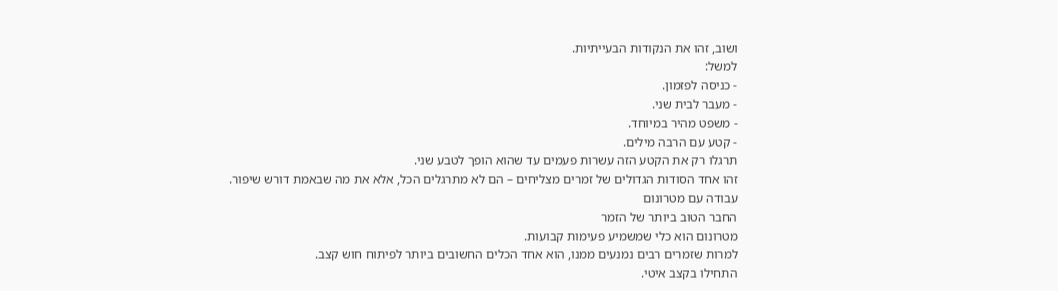ושוב, זהו את הנקודות הבעייתיות.
למשל:
- כניסה לפזמון.
- מעבר לבית שני.
- משפט מהיר במיוחד.
- קטע עם הרבה מילים.
תרגלו רק את הקטע הזה עשרות פעמים עד שהוא הופך לטבע שני.
זהו אחד הסודות הגדולים של זמרים מצליחים – הם לא מתרגלים הכל, אלא את מה שבאמת דורש שיפור.
עבודה עם מטרונום
החבר הטוב ביותר של הזמר
מטרונום הוא כלי שמשמיע פעימות קבועות.
למרות שזמרים רבים נמנעים ממנו, הוא אחד הכלים החשובים ביותר לפיתוח חוש קצב.
התחילו בקצב איטי.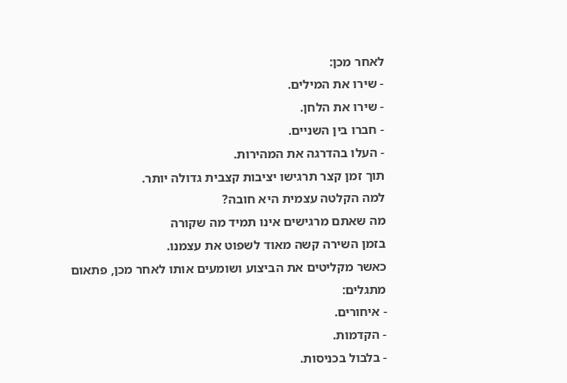לאחר מכן:
- שירו את המילים.
- שירו את הלחן.
- חברו בין השניים.
- העלו בהדרגה את המהירות.
תוך זמן קצר תרגישו יציבות קצבית גדולה יותר.
למה הקלטה עצמית היא חובה?
מה שאתם מרגישים אינו תמיד מה שקורה
בזמן השירה קשה מאוד לשפוט את עצמנו.
כאשר מקליטים את הביצוע ושומעים אותו לאחר מכן, פתאום מתגלים:
- איחורים.
- הקדמות.
- בלבול בכניסות.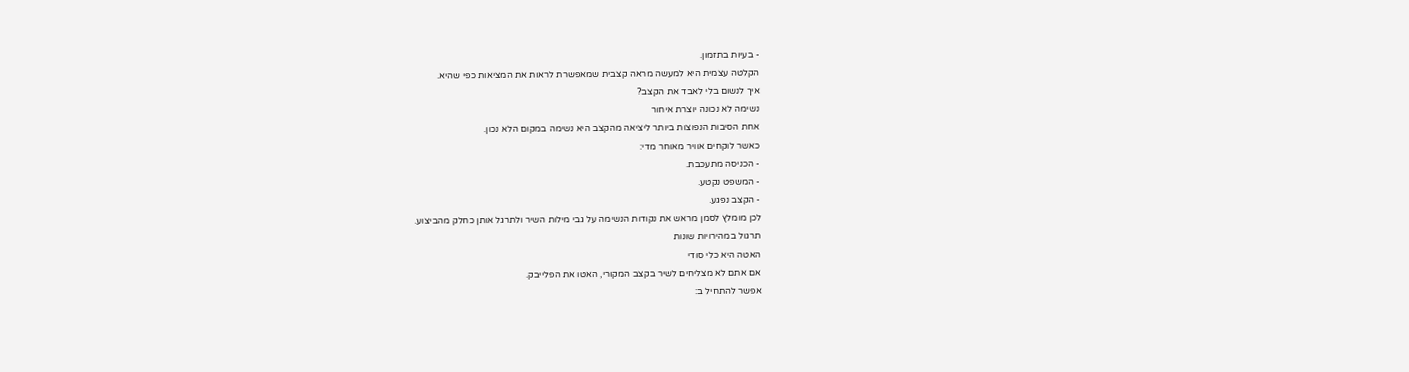- בעיות בתזמון.
הקלטה עצמית היא למעשה מראה קצבית שמאפשרת לראות את המציאות כפי שהיא.
איך לנשום בלי לאבד את הקצב?
נשימה לא נכונה יוצרת איחור
אחת הסיבות הנפוצות ביותר ליציאה מהקצב היא נשימה במקום הלא נכון.
כאשר לוקחים אוויר מאוחר מדי:
- הכניסה מתעכבת.
- המשפט נקטע.
- הקצב נפגע.
לכן מומלץ לסמן מראש את נקודות הנשימה על גבי מילות השיר ולתרגל אותן כחלק מהביצוע.
תרגול במהירויות שונות
האטה היא כלי סודי
אם אתם לא מצליחים לשיר בקצב המקורי, האטו את הפלייבק.
אפשר להתחיל ב: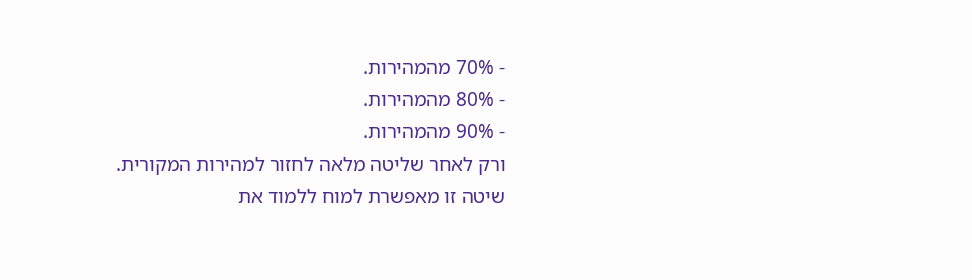- 70% מהמהירות.
- 80% מהמהירות.
- 90% מהמהירות.
ורק לאחר שליטה מלאה לחזור למהירות המקורית.
שיטה זו מאפשרת למוח ללמוד את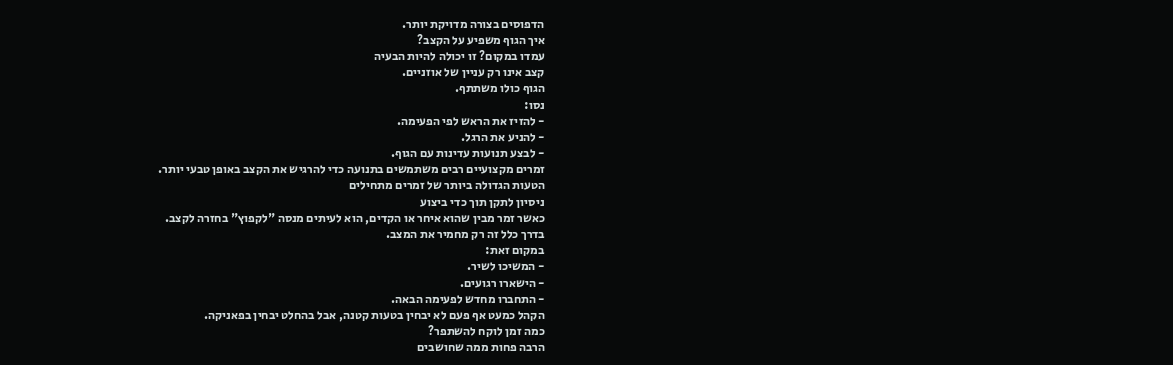הדפוסים בצורה מדויקת יותר.
איך הגוף משפיע על הקצב?
עמדו במקום? זו יכולה להיות הבעיה
קצב אינו רק עניין של אוזניים.
הגוף כולו משתתף.
נסו:
- להזיז את הראש לפי הפעימה.
- להניע את הרגל.
- לבצע תנועות עדינות עם הגוף.
זמרים מקצועיים רבים משתמשים בתנועה כדי להרגיש את הקצב באופן טבעי יותר.
הטעות הגדולה ביותר של זמרים מתחילים
ניסיון לתקן תוך כדי ביצוע
כאשר זמר מבין שהוא איחר או הקדים, הוא לעיתים מנסה "לקפוץ" בחזרה לקצב.
בדרך כלל זה רק מחמיר את המצב.
במקום זאת:
- המשיכו לשיר.
- הישארו רגועים.
- התחברו מחדש לפעימה הבאה.
הקהל כמעט אף פעם לא יבחין בטעות קטנה, אבל בהחלט יבחין בפאניקה.
כמה זמן לוקח להשתפר?
הרבה פחות ממה שחושבים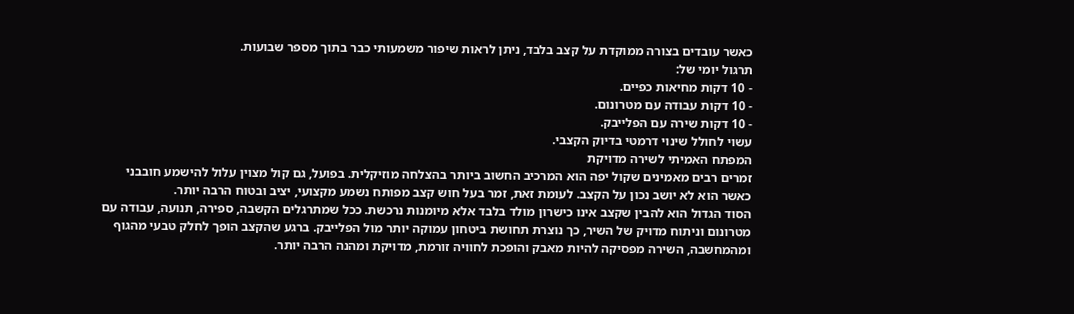כאשר עובדים בצורה ממוקדת על קצב בלבד, ניתן לראות שיפור משמעותי כבר בתוך מספר שבועות.
תרגול יומי של:
- 10 דקות מחיאות כפיים.
- 10 דקות עבודה עם מטרונום.
- 10 דקות שירה עם הפלייבק.
עשוי לחולל שינוי דרמטי בדיוק הקצבי.
המפתח האמיתי לשירה מדויקת
זמרים רבים מאמינים שקול יפה הוא המרכיב החשוב ביותר בהצלחה מוזיקלית. בפועל, גם קול מצוין עלול להישמע חובבני כאשר הוא לא יושב נכון על הקצב. לעומת זאת, זמר בעל חוש קצב מפותח נשמע מקצועי, יציב ובטוח הרבה יותר.
הסוד הגדול הוא להבין שקצב אינו כישרון מולד בלבד אלא מיומנות נרכשת. ככל שמתרגלים הקשבה, ספירה, תנועה, עבודה עם מטרונום וניתוח מדויק של השיר, כך נוצרת תחושת ביטחון עמוקה יותר מול הפלייבק. ברגע שהקצב הופך לחלק טבעי מהגוף ומהמחשבה, השירה מפסיקה להיות מאבק והופכת לחוויה זורמת, מדויקת ומהנה הרבה יותר.